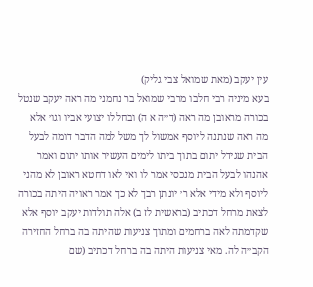עין יעקב (מאת שמואל צבי גליק)
בעא מיניה רבי חלבו מרבי שמואל בר נחמני מה ראה יעקב שנטל בכורה מראובן מה ראה (ד״ה א ה) ובחללו יצועי אביו וגו׳ אלא מה ראה שנתנה ליוסף אמשול לך משל למה הדבר דומה לבעל הבית שגידל יתום בתוך ביתו לימים העשיר אותו יתום ואמר אהנהו לבעל הבית מנכסי אמר לו ואי לאו דחטא ראובן לא מהני ליוסף ולא מידי אלא ר׳ יונתן רבך לא כך אמר ראויה היתה בכורה לצאת מרחל דכתיב (בראשית לז ב) אלה תולדות יעקב יוסף אלא שקדמתה לאה ברחמים ומתוך צניעות שהיתה בה ברחל החזירה הקב״ה לה. מאי צניעות היתה בה ברחל דכתיב (שם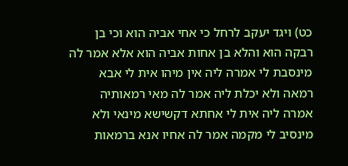כט) ויגד יעקב לרחל כי אחי אביה הוא וכי בן רבקה הוא והלא בן אחות אביה הוא אלא אמר לה מינסבת לי אמרה ליה אין מיהו אית לי אבא רמאה ולא יכלת ליה אמר לה מאי רמאותיה אמרה ליה אית לי אחתא דקשישא מינאי ולא מינסיב לי מקמה אמר לה אחיו אנא ברמאות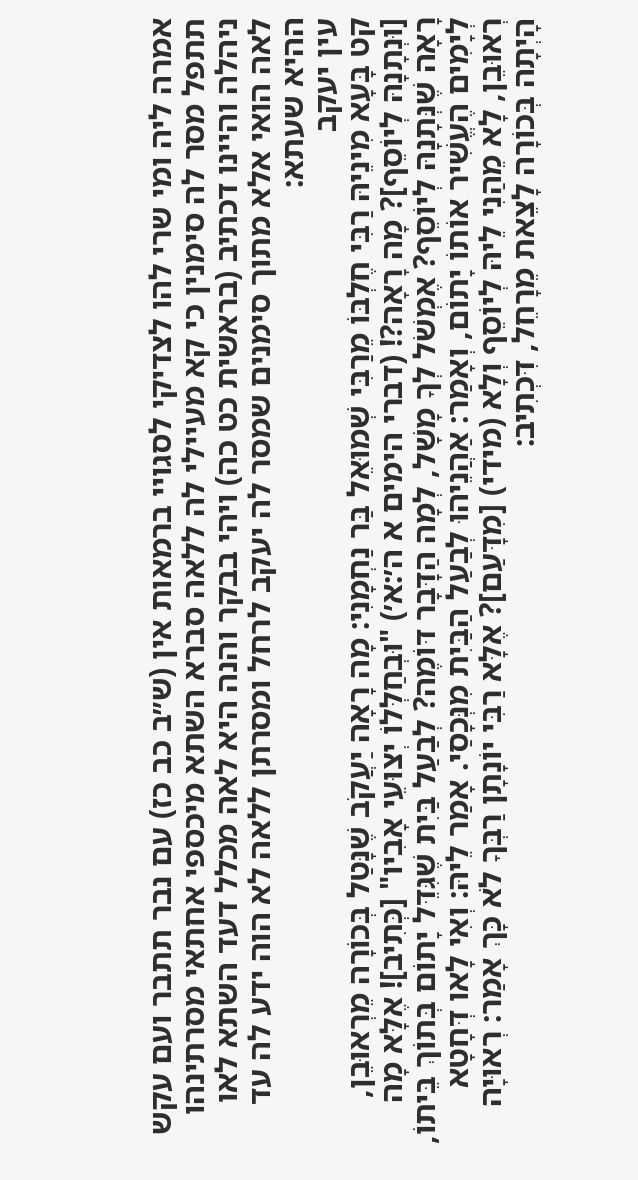אמרה ליה ומי שרי להו לצדיקי לסגויי ברמאות אין (ש״ב כב כז) עם נבר תתבר ועם עקש תתפל מסר לה סימנין כי קא מעיילי לה ללאה סברא השתא מיכספי אחתאי מסרתינהו ניהלה והיינו דכתיב (בראשית כט כה) ויהי בבקר והנה היא לאה מכלל דעד השתא לאו לאה הואי אלא מתוך סימנים שמסר לה יעקב לרחל ומסרתן ללאה לא הוה ידע לה עד ההיא שעתא:
עין יעקב
קט בָּעָא מִינֵיהּ רַבִּי חֶלְבּוֹ מֵרַבִּי שְׁמוּאֵל בַּר נַחְמָנִי: מָה רָאָה יַעֲקֹב שֶׁנָּטַל בְּכוֹרָה מֵרְאוּבֵן, [וּנְתָנָהּ לְיוֹסֵף]? מָה רָאָה?! (דברי הימים א ה׳:א׳) "וּבְחַלְּלוֹ יְצוּעֵי אָבִיו" [כְּתִיב]! אֶלָּא מָה רָאָה שֶׁנְּתָנָהּ לְיוֹסֵף? אֶמְשֹׁל לְךָ מָשָׁל, לְמָה הַדָּבָר דּוֹמֶה? לְבַעַל בַּיִת שֶׁגִּדֵּל יָתוֹם בְּתוֹךְ בֵּיתוֹ, לְיָמִים הֶעֱשִׁיר אוֹתוֹ יָתוֹם, וְאָמַר: אַהֲנֵיהוּ לְבַעַל הַבַּיִת מִנְּכָסַי. אָמַר לֵיהּ: וְאִי לָאו דְּחָטָא רְאוּבֵן, לָא מֵהַנִי לֵיהּ לְיוֹסֵף וְלָא (מידי) [מִדָּעַם]? אֶלָּא רַבִּי יוֹנָתָן רַבְּךָ לֹא כָּךְ אָמַר: רְאוּיָה הָיְתָה בְּכוֹרָה לָצֵאת מֵרָחֵל, דִּכְתִיב: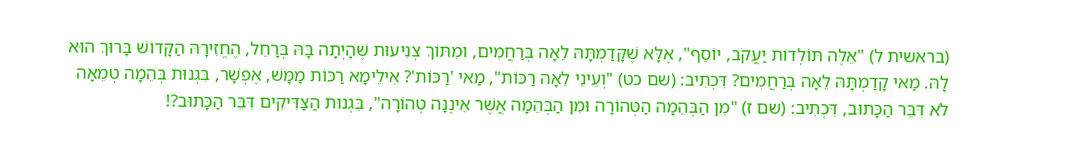(בראשית ל) "אֵלֶּה תּוֹלְדוֹת יַעֲקֹב, יוֹסֵף", אֶלָּא שֶׁקָּדַמְתָּהּ לֵאָה בְּרַחֲמִים, וּמִתּוֹךְ צְנִיעוּת שֶׁהָיְתָה בָּהּ בְּרָחֵל, הֶחֱזִירָהּ הַקָּדוֹשׁ בָּרוּךְ הוּא לָהּ. מַאי קָדַמְתָּהּ לֵאָה בְּרַחֲמִים? דִּכְתִיב: (שם כט) "וְעֵינֵי לֵאָה רַכּוֹת", מַאי 'רַכּוֹת'? אִילֵימָא רַכּוֹת מַמָּשׁ, אֶפְשָׁר, בִּגְנוּת בְּהֵמָה טְמֵאָה לֹא דִּבֵּר הַכָּתוּב, דִּכְתִיב: (שם ז) "מִן הַבְּהֵמָה הַטְּהוֹרָה וּמִן הַבְּהֵמָה אֲשֶׁר אֵינֶנָּה טְהוֹרָה", בִּגְנוּת הַצַּדִּיקִים דִּבֵּר הַכָּתוּב?!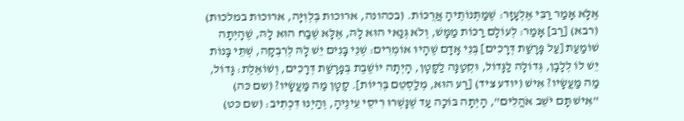אֶלָּא אָמַר רַבִּי אֶלְעָזָר: שֶׁמַּתְּנוֹתֶיהָ אֲרֻכּוֹת. (בכהונה, ארוכות בְּלְוִיָּה, ארוכות במלכות) (רבא) [רַב] אָמַר: לְעוֹלָם רַכּוֹת מַמָּשׁ, וְלֹא גְּנַאי הוּא לָהּ, אֶלָּא שֶׁבַח הוּא לָהּ, שֶׁהָיְתָה שׁוֹמַעַת [עַל פָּרָשַׁת דְּרָכִים] בְּנֵי אָדָם שֶׁהָיוּ אוֹמְרִים: שְׁנֵי בָּנִים יֵשׁ לָהּ לְרִבְקָה, שְׁתֵּי בָּנוֹת יֵשׁ לוֹ לְלָבָן, גְּדוֹלָה לַגָּדוֹל, וּקְטַנָּה לַקָּטָן, הָיְתָה יוֹשֶׁבֶת בְּפָרָשַׁת דְּרָכִים, וְשׁוֹאֶלֶת: גָּדוֹל, מַה מַּעֲשָׂיו? אִישׁ (יודע ציד) [רַע הוּא, מְלַסְטֵם בְּרִיּוֹת]. קָטָן מַה מַּעֲשָׂיו? (שם כּה) "אִישׁ תָּם יֹשֵׁב אֹהֲלִים", הָיְתָה בּוֹכָה עַד שֶׁנָּשְׁרוּ רִיסֵי עֵינֶיהָ, וְהַיְנוּ דִּכְתִיב: (שם כּט)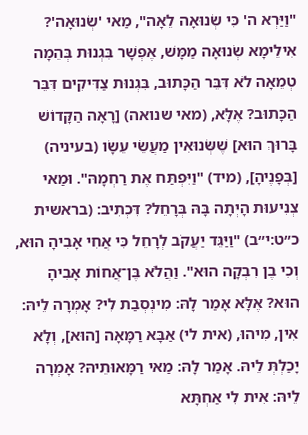"וַיַּרְא ה' כִּי שְׂנוּאָה לֵאָה", מַאי 'שְׂנוּאָה'? אִילֵימָא שְׂנוּאָה מַמָּשׁ, אֶפְשָׁר בִּגְנוּת בְּהֵמָה טְמֵאָה לֹא דִּבֵּר הַכָּתוּב, בִּגְנוּת צַדִּיקִים דִּבֵּר הַכָּתוּב? אֶלָּא, (מאי שנואה) [רָאָה הַקָּדוֹשׁ בָּרוּךְ הוּא] שֶׁשְּׂנוּאִין מַעֲשֵׂי עֵשָׂו (בעיניה) [בְּפָנֶיהָ], (מיד) "וַיִּפְתַּח אֶת רַחְמָהּ". וּמַאי צְנִיעוּת הָיְתָה בָּהּ בְּרָחֵל? דִּכְתִיב: (בראשית כ״ט:י״ב) "וַיַּגֵּד יַעֲקֹב לְרָחֵל כִּי אֲחִי אָבִיהָ הוּא, וְכִי בֶן רִבְקָה הוּא". וַהֲלֹא בֶּן־אֲחוֹת אָבִיהָ הוּא? אֶלָּא אָמַר לָהּ: מִינְסְבַת לִי? אָמְרָה לֵיהּ: אִין, מִיהוּ, (אית לי) אַבָּא רַמָּאָה [הוּא], וְלָא יָכַלְתְּ לֵיהּ. אָמַר לָהּ: מַאי רַמָּאוּתֵיהּ? אָמְרָה לֵיהּ: אִית לִי אַחְתָּא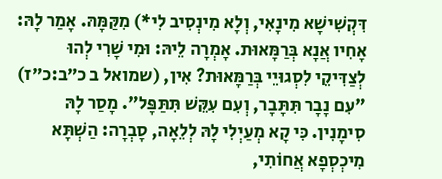דִּקְשִׁישָׁא מִינָאִי, וְלָא מִינְסִיב לִי*) מִקַּמָּהּ. אָמַר לָהּ: אָחִיו אֲנָא בְּרַמָּאוּת. אָמְרָה לֵיהּ: וּמִי שָׁרִי לְהוּ לְצַדִּיקֵי לִסְגוּיֵי בְּרַמָּאוּת? אִין, (שמואל ב כ״ב:כ״ז) "עִם נָבָר תִּתָּבָר, וְעִם עִקֵּשׁ תִּתַּפָּל". מָסַר לָהּ סִימָנִין. כִּי קָא מְעַיְלִי לָהּ לְלֵאָה, סָבְרָה: הַשְׁתָּא מִיכְסְפָא אֲחוֹתִי,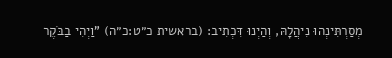מְסַרְתִּינְהוּ נִיהֲלָהּ, וְהַיְנוּ דִּכְתִיב: (בראשית כ״ט:כ״ה) "וַיְהִי בַבֹּקֶר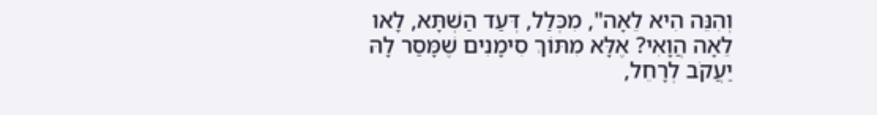וְהִנֵּה הִיא לֵאָה", מִכְּלַל, דְּעַד הַשְׁתָּא, לָאו לֵאָה הֲוָאִי? אֶלָּא מִתּוֹךְ סִימָנִים שֶׁמָּסַר לָהּ יַעֲקֹב לְרָחֵל,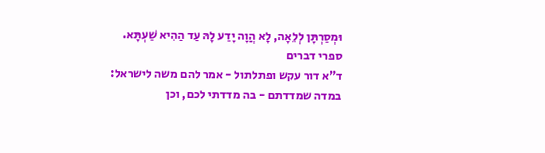וּמְסַרְתָּן לְלֵאָה, לָא הֲוָה יָדַע לָהּ עַד הַהִיא שַׁעְתָּא.
ספרי דברים
ד"א דור עקש ופתלתול - אמר להם משה לישראל: במדה שמדדתם - בה מדדתי לכם, וכן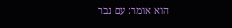הוא אומר: עם נבר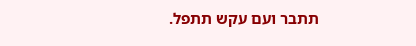תתבר ועם עקש תתפל.